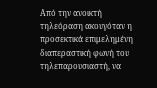Από την ανοικτή τηλεόραση ακουγόταν η προσεκτικά επιμελημένη διαπεραστική φωνή του τηλεπαρουσιαστή, να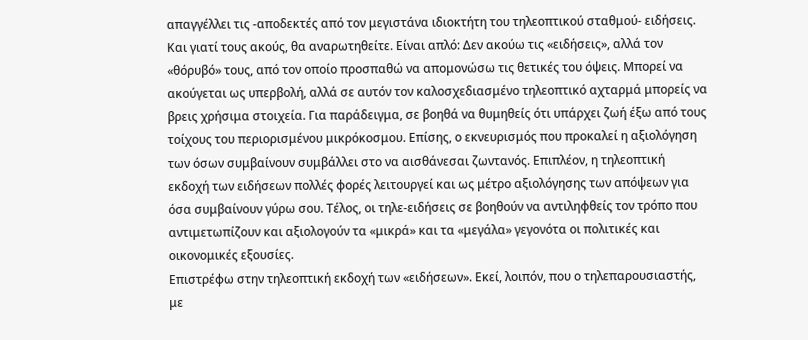απαγγέλλει τις -αποδεκτές από τον μεγιστάνα ιδιοκτήτη του τηλεοπτικού σταθμού- ειδήσεις. Και γιατί τους ακούς, θα αναρωτηθείτε. Είναι απλό: Δεν ακούω τις «ειδήσεις», αλλά τον «θόρυβό» τους, από τον οποίο προσπαθώ να απομονώσω τις θετικές του όψεις. Μπορεί να ακούγεται ως υπερβολή, αλλά σε αυτόν τον καλοσχεδιασμένο τηλεοπτικό αχταρμά μπορείς να βρεις χρήσιμα στοιχεία. Για παράδειγμα, σε βοηθά να θυμηθείς ότι υπάρχει ζωή έξω από τους τοίχους του περιορισμένου μικρόκοσμου. Επίσης, ο εκνευρισμός που προκαλεί η αξιολόγηση των όσων συμβαίνουν συμβάλλει στο να αισθάνεσαι ζωντανός. Επιπλέον, η τηλεοπτική εκδοχή των ειδήσεων πολλές φορές λειτουργεί και ως μέτρο αξιολόγησης των απόψεων για όσα συμβαίνουν γύρω σου. Τέλος, οι τηλε-ειδήσεις σε βοηθούν να αντιληφθείς τον τρόπο που αντιμετωπίζουν και αξιολογούν τα «μικρά» και τα «μεγάλα» γεγονότα οι πολιτικές και οικονομικές εξουσίες.
Επιστρέφω στην τηλεοπτική εκδοχή των «ειδήσεων». Εκεί, λοιπόν, που ο τηλεπαρουσιαστής, με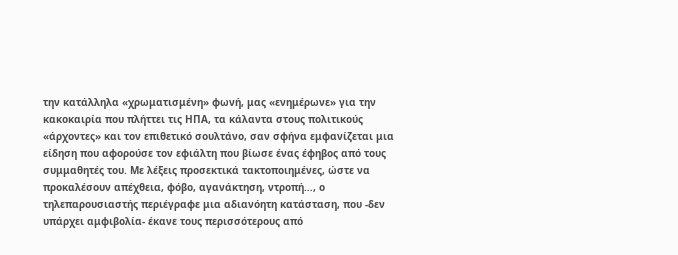την κατάλληλα «χρωματισμένη» φωνή, μας «ενημέρωνε» για την κακοκαιρία που πλήττει τις ΗΠΑ, τα κάλαντα στους πολιτικούς «άρχοντες» και τον επιθετικό σουλτάνο, σαν σφήνα εμφανίζεται μια είδηση που αφορούσε τον εφιάλτη που βίωσε ένας έφηβος από τους συμμαθητές του. Με λέξεις προσεκτικά τακτοποιημένες, ώστε να προκαλέσουν απέχθεια, φόβο, αγανάκτηση, ντροπή…, ο τηλεπαρουσιαστής περιέγραφε μια αδιανόητη κατάσταση, που -δεν υπάρχει αμφιβολία- έκανε τους περισσότερους από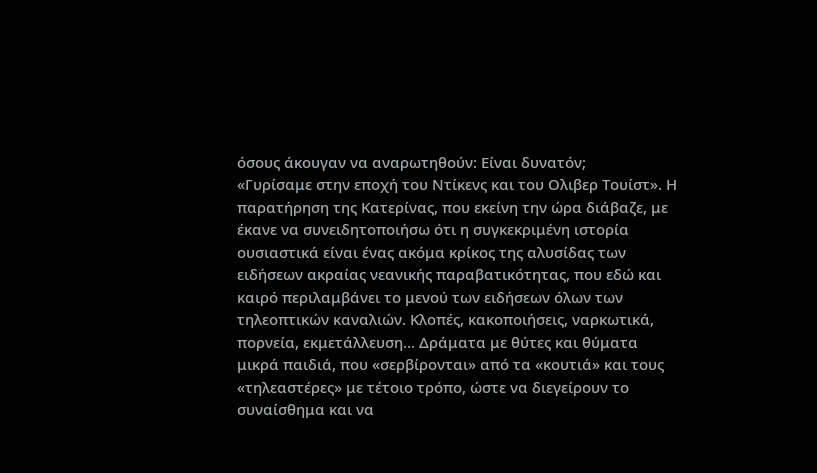όσους άκουγαν να αναρωτηθούν: Είναι δυνατόν;
«Γυρίσαμε στην εποχή του Ντίκενς και του Ολιβερ Τουίστ». Η παρατήρηση της Κατερίνας, που εκείνη την ώρα διάβαζε, με έκανε να συνειδητοποιήσω ότι η συγκεκριμένη ιστορία ουσιαστικά είναι ένας ακόμα κρίκος της αλυσίδας των ειδήσεων ακραίας νεανικής παραβατικότητας, που εδώ και καιρό περιλαμβάνει το μενού των ειδήσεων όλων των τηλεοπτικών καναλιών. Κλοπές, κακοποιήσεις, ναρκωτικά, πορνεία, εκμετάλλευση… Δράματα με θύτες και θύματα μικρά παιδιά, που «σερβίρονται» από τα «κουτιά» και τους «τηλεαστέρες» με τέτοιο τρόπο, ώστε να διεγείρουν το συναίσθημα και να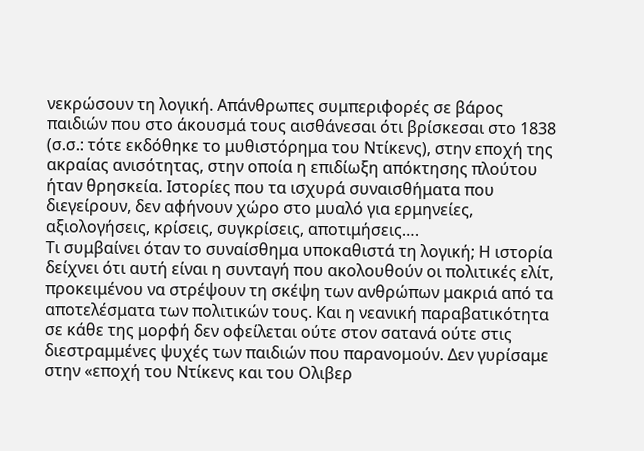νεκρώσουν τη λογική. Απάνθρωπες συμπεριφορές σε βάρος παιδιών που στο άκουσμά τους αισθάνεσαι ότι βρίσκεσαι στο 1838 (σ.σ.: τότε εκδόθηκε το μυθιστόρημα του Ντίκενς), στην εποχή της ακραίας ανισότητας, στην οποία η επιδίωξη απόκτησης πλούτου ήταν θρησκεία. Ιστορίες που τα ισχυρά συναισθήματα που διεγείρουν, δεν αφήνουν χώρο στο μυαλό για ερμηνείες, αξιολογήσεις, κρίσεις, συγκρίσεις, αποτιμήσεις….
Τι συμβαίνει όταν το συναίσθημα υποκαθιστά τη λογική; Η ιστορία δείχνει ότι αυτή είναι η συνταγή που ακολουθούν οι πολιτικές ελίτ, προκειμένου να στρέψουν τη σκέψη των ανθρώπων μακριά από τα αποτελέσματα των πολιτικών τους. Και η νεανική παραβατικότητα σε κάθε της μορφή δεν οφείλεται ούτε στον σατανά ούτε στις διεστραμμένες ψυχές των παιδιών που παρανομούν. Δεν γυρίσαμε στην «εποχή του Ντίκενς και του Ολιβερ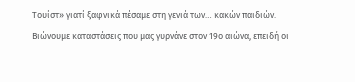Τουίστ» γιατί ξαφνικά πέσαμε στη γενιά των… κακών παιδιών. Βιώνουμε καταστάσεις που μας γυρνάνε στον 19ο αιώνα, επειδή οι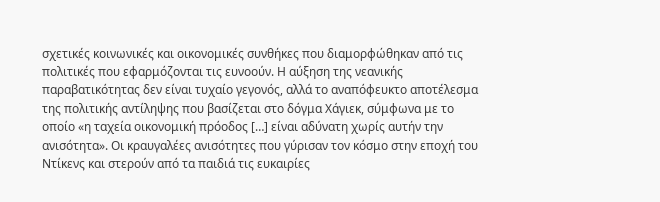σχετικές κοινωνικές και οικονομικές συνθήκες που διαμορφώθηκαν από τις πολιτικές που εφαρμόζονται τις ευνοούν. Η αύξηση της νεανικής παραβατικότητας δεν είναι τυχαίο γεγονός, αλλά το αναπόφευκτο αποτέλεσμα της πολιτικής αντίληψης που βασίζεται στο δόγμα Χάγιεκ, σύμφωνα με το οποίο «η ταχεία οικονομική πρόοδος […] είναι αδύνατη χωρίς αυτήν την ανισότητα». Οι κραυγαλέες ανισότητες που γύρισαν τον κόσμο στην εποχή του Ντίκενς και στερούν από τα παιδιά τις ευκαιρίες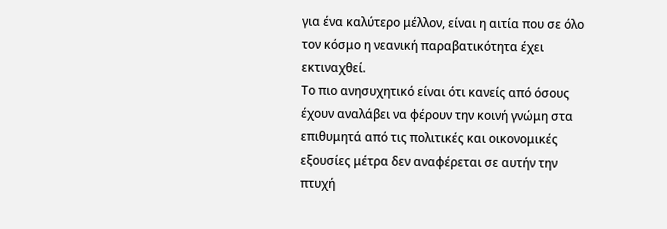για ένα καλύτερο μέλλον, είναι η αιτία που σε όλο τον κόσμο η νεανική παραβατικότητα έχει εκτιναχθεί.
Το πιο ανησυχητικό είναι ότι κανείς από όσους έχουν αναλάβει να φέρουν την κοινή γνώμη στα επιθυμητά από τις πολιτικές και οικονομικές εξουσίες μέτρα δεν αναφέρεται σε αυτήν την πτυχή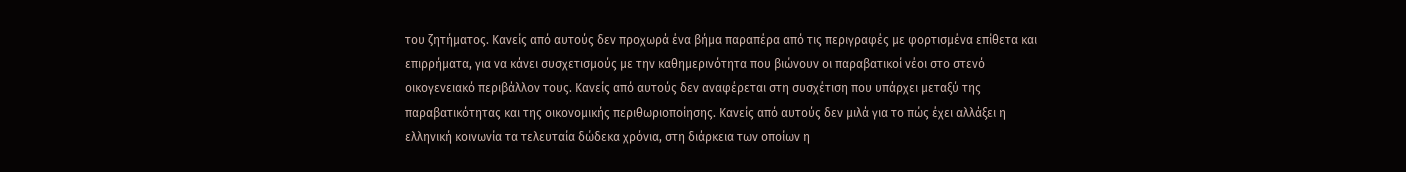του ζητήματος. Κανείς από αυτούς δεν προχωρά ένα βήμα παραπέρα από τις περιγραφές με φορτισμένα επίθετα και επιρρήματα, για να κάνει συσχετισμούς με την καθημερινότητα που βιώνουν οι παραβατικοί νέοι στο στενό οικογενειακό περιβάλλον τους. Κανείς από αυτούς δεν αναφέρεται στη συσχέτιση που υπάρχει μεταξύ της παραβατικότητας και της οικονομικής περιθωριοποίησης. Κανείς από αυτούς δεν μιλά για το πώς έχει αλλάξει η ελληνική κοινωνία τα τελευταία δώδεκα χρόνια, στη διάρκεια των οποίων η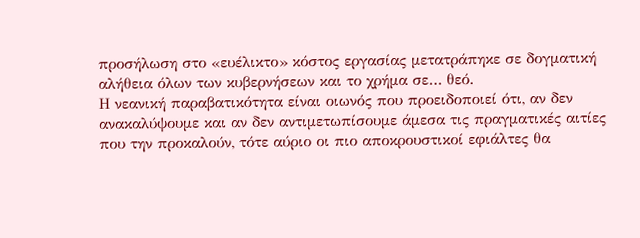προσήλωση στο «ευέλικτο» κόστος εργασίας μετατράπηκε σε δογματική αλήθεια όλων των κυβερνήσεων και το χρήμα σε… θεό.
Η νεανική παραβατικότητα είναι οιωνός που προειδοποιεί ότι, αν δεν ανακαλύψουμε και αν δεν αντιμετωπίσουμε άμεσα τις πραγματικές αιτίες που την προκαλούν, τότε αύριο οι πιο αποκρουστικοί εφιάλτες θα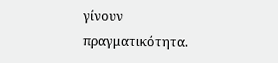γίνουν πραγματικότητα.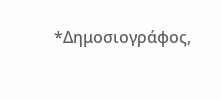*Δημοσιογράφος,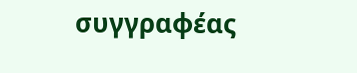συγγραφέας